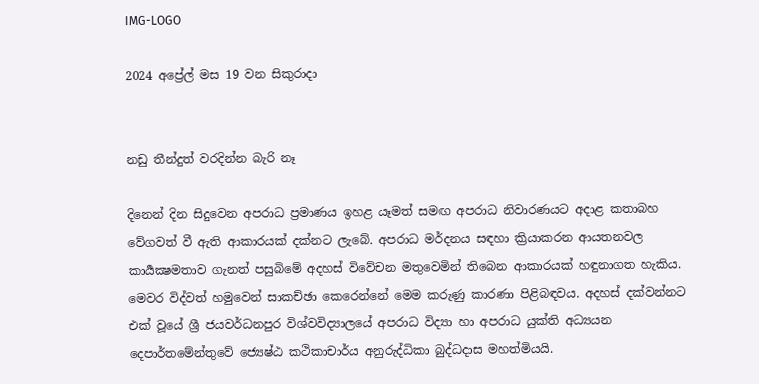IMG-LOGO

2024 අප්‍රේල් මස 19 වන සිකුරාදා


නඩු තීන්දුත් වරදින්න බැරි නෑ

දිනෙන් දින සිදුවෙන අපරාධ ප්‍රමාණය ඉහළ යෑමත් සමඟ අපරාධ නිවාරණයට අදාළ කතාබහ වේගවත් වී ඇති ආකාරයක් දක්නට ලැබේ. අපරාධ මර්දනය සඳහා ක්‍රියාකරන ආයතනවල කාර්‍යක්‍ෂමතාව ගැනත් පසුබිමේ අදහස් විවේචන මතුවෙමින් තිබෙන ආකාරයක් හඳුනාගත හැකිය. මෙවර විද්වත් හමුවෙන් සාකච්ඡා කෙරෙන්නේ මෙම කරුණු කාරණා පිළිබඳවය. අදහස් දක්වන්නට එක් වූයේ ශ්‍රී ජයවර්ධනපුර විශ්වවිද්‍යාලයේ අපරාධ විද්‍යා හා අපරාධ යුක්ති අධ්‍යයන දෙපාර්තමේන්තුවේ ජ්‍යෙෂ්ඨ කථිකාචාර්ය අනුරුද්ධිකා බුද්ධදාස මහත්මියයි.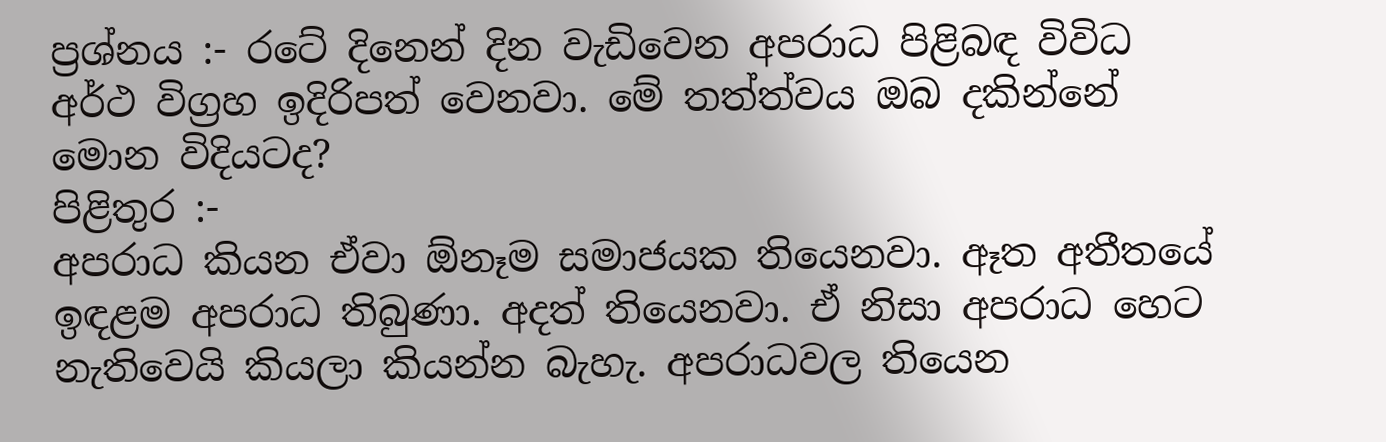ප්‍රශ්නය :- රටේ දිනෙන් දින වැඩිවෙන අපරාධ පිළිබඳ විවිධ අර්ථ විග්‍රහ ඉදිරිපත් වෙනවා. මේ තත්ත්වය ඔබ දකින්නේ මොන විදියටද?
පිළිතුර :-
අපරාධ කියන ඒවා ඕනෑම සමාජයක තියෙනවා. ඈත අතීතයේ ඉඳළම අපරාධ තිබුණා. අදත් තියෙනවා. ඒ නිසා අපරාධ හෙට නැතිවෙයි කියලා කියන්න බැහැ. අපරාධවල තියෙන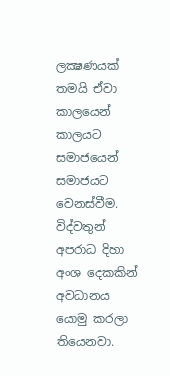ලක්‍ෂණයක් තමයි ඒවා කාලයෙන් කාලයට සමාජයෙන් සමාජයට වෙනස්වීම. විද්වතුන් අපරාධ දිහා අංශ දෙකකින් අවධානය යොමු කරලා තියෙනවා.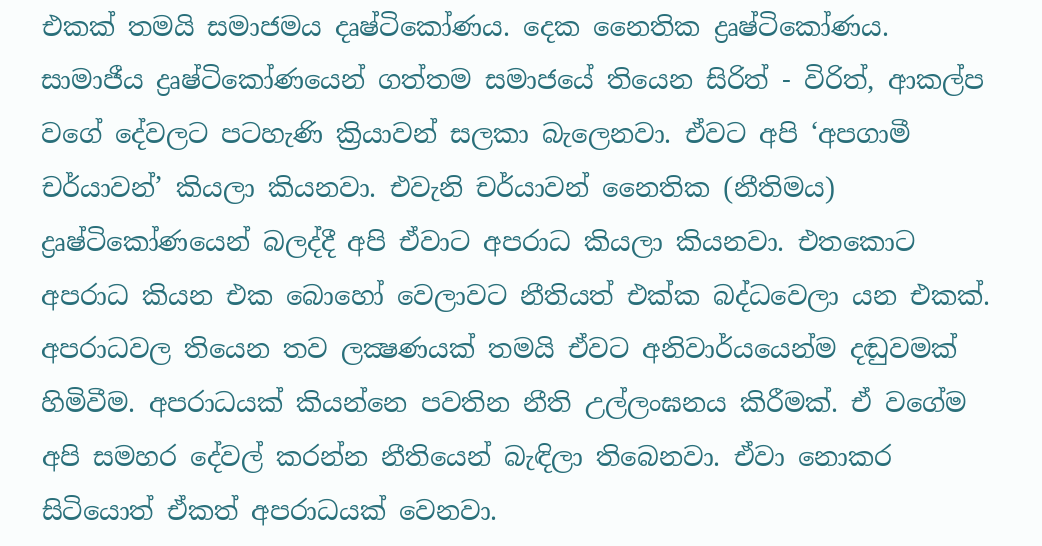එකක් තමයි සමාජමය දෘෂ්ටිකෝණය. දෙක නෛතික ද්‍රෘෂ්ටිකෝණය. සාමාජීය ද්‍රෘෂ්ටිකෝණයෙන් ගත්තම සමාජයේ තියෙන සිරිත් - විරිත්, ආකල්ප වගේ දේවලට පටහැණි ක්‍රියාවන් සලකා බැලෙනවා. ඒවට අපි ‘අපගාමී චර්යාවන්’ කියලා කියනවා. එවැනි චර්යාවන් නෛතික (නීතිමය) ද්‍රෘෂ්ටිකෝණයෙන් බලද්දී අපි ඒවාට අපරාධ කියලා කියනවා. එතකොට අපරාධ කියන එක බොහෝ වෙලාවට නීතියත් එක්ක බද්ධවෙලා යන එකක්.
අපරාධවල තියෙන තව ලක්‍ෂණයක් තමයි ඒවට අනිවාර්යයෙන්ම දඬුවමක් හිමිවීම. අපරාධයක් කියන්නෙ පවතින නීති උල්ලංඝනය කිරීමක්. ඒ වගේම අපි සමහර දේවල් කරන්න නීතියෙන් බැඳිලා තිබෙනවා. ඒවා නොකර සිටියොත් ඒකත් අපරාධයක් වෙනවා.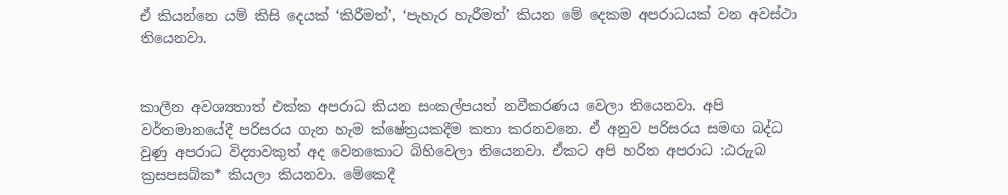ඒ කියන්නෙ යම් කිසි දෙයක් ‘කිරීමත්’, ‘පැහැර හැරීමත්’ කියන මේ දෙකම අපරාධයක් වන අවස්ථා තියෙනවා.


කාලීන අවශ්‍යතාත් එක්ක අපරාධ කියන සංකල්පයත් නවීකරණය වෙලා තියෙනවා. අපි වර්තමානයේදී පරිසරය ගැන හැම ක්ෂේත්‍රයකදීම කතා කරනවනෙ. ඒ අනුව පරිසරය සමඟ බද්ධ වුණු අපරාධ විද්‍යාවකුත් අද වෙනකොට බිහිවෙලා තියෙනවා. ඒකට අපි හරිත අපරාධ :ඨරුැබ ක්‍රසපසබ්ක* කියලා කියනවා. මේකෙදී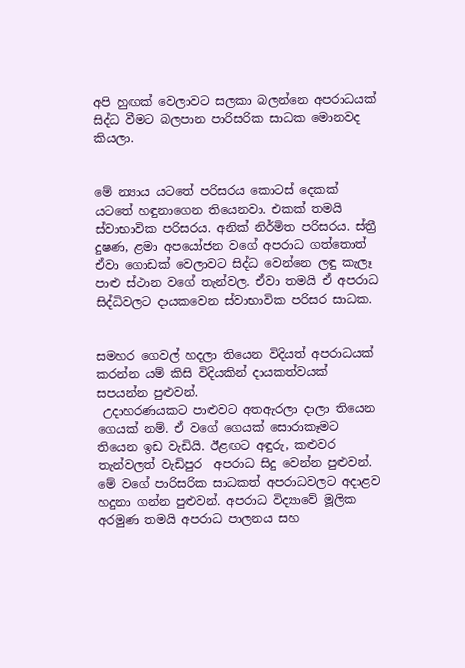අපි හුඟක් වෙලාවට සලකා බලන්නෙ අපරාධයක් සිද්ධ වීමට බලපාන පාරිසරික සාධක මොනවද කියලා.


මේ න්‍යාය යටතේ පරිසරය කොටස් දෙකක් යටතේ හඳුනාගෙන තියෙනවා. එකක් තමයි ස්වාභාවික පරිසරය. අනික් නිර්මිත පරිසරය. ස්ත්‍රී දුෂණ, ළමා අපයෝජන වගේ අපරාධ ගත්තොත් ඒවා ගොඩක් වෙලාවට සිද්ධ වෙන්නෙ ලඳු කැලෑ පාළු ස්ථාන වගේ තැන්වල. ඒවා තමයි ඒ අපරාධ සිද්ධිවලට දායකවෙන ස්වාභාවික පරිසර සාධක.


සමහර ගෙවල් හදලා තියෙන විදියත් අපරාධයක් කරන්න යම් කිසි විදියකින් දායකත්වයක් සපයන්න පුළුවන්.
 උදාහරණයකට පාළුවට අතඇරලා දාලා තියෙන ගෙයක් නම්. ඒ වගේ ගෙයක් සොරාකෑමට තියෙන ඉඩ වැඩියි. ඊළඟට අඳුරු, කළුවර තැන්වලත් වැඩිපුර  අපරාධ සිදු වෙන්න පුළුවන්. මේ වගේ පාරිසරික සාධකත් අපරාධවලට අදාළව හදුනා ගන්න පුළුවන්. අපරාධ විද්‍යාවේ මූලික අරමුණ තමයි අපරාධ පාලනය සහ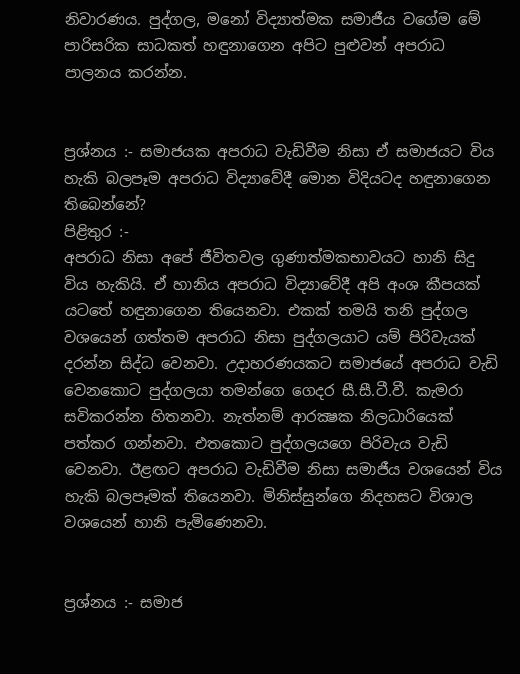නිවාරණය. පුද්ගල, මනෝ විද්‍යාත්මක සමාජීය වගේම මේ පාරිසරික සාධකත් හඳුනාගෙන අපිට පුළුවන් අපරාධ පාලනය කරන්න.


ප්‍රශ්නය :- සමාජයක අපරාධ වැඩිවීම නිසා ඒ සමාජයට විය හැකි බලපෑම අපරාධ විද්‍යාවේදී මොන විදියටද හඳුනාගෙන තිබෙන්නේ?
පිළිතුර :-
අපරාධ නිසා අපේ ජීවිතවල ගුණාත්මකභාවයට හානි සිදු විය හැකියි. ඒ හානිය අපරාධ විද්‍යාවේදී අපි අංශ කීපයක් යටතේ හඳුනාගෙන තියෙනවා. එකක් තමයි තනි පුද්ගල වශයෙන් ගත්තම අපරාධ නිසා පුද්ගලයාට යම් පිරිවැයක් දරන්න සිද්ධ වෙනවා. උදාහරණයකට සමාජයේ අපරාධ වැඩි වෙනකොට පුද්ගලයා තමන්ගෙ ගෙදර සී.සී.ටී.වී. කැමරා සවිකරන්න හිතනවා. නැත්නම් ආරක්‍ෂක නිලධාරියෙක් පත්කර ගන්නවා. එතකොට පුද්ගලයගෙ පිරිවැය වැඩි වෙනවා. ඊළඟට අපරාධ වැඩිවීම නිසා සමාජීය වශයෙන් විය හැකි බලපෑමක් තියෙනවා. මිනිස්සුන්ගෙ නිදහසට විශාල වශයෙන් හානි පැමිණෙනවා.


ප්‍රශ්නය :- සමාජ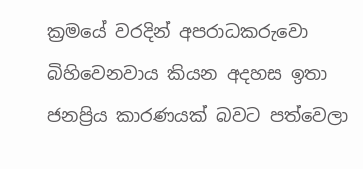ක්‍රමයේ වරදින් අපරාධකරුවො බිහිවෙනවාය කියන අදහස ඉතා ජනප්‍රිය කාරණයක් බවට පත්වෙලා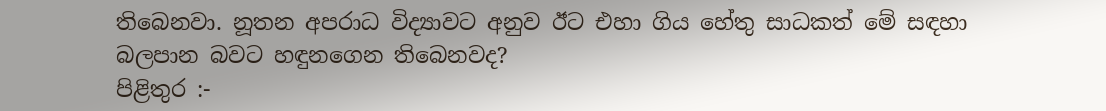තිබෙනවා. නූතන අපරාධ විද්‍යාවට අනුව ඊට එහා ගිය හේතු සාධකත් මේ සඳහා බලපාන බවට හඳුනගෙන තිබෙනවද?
පිළිතුර :-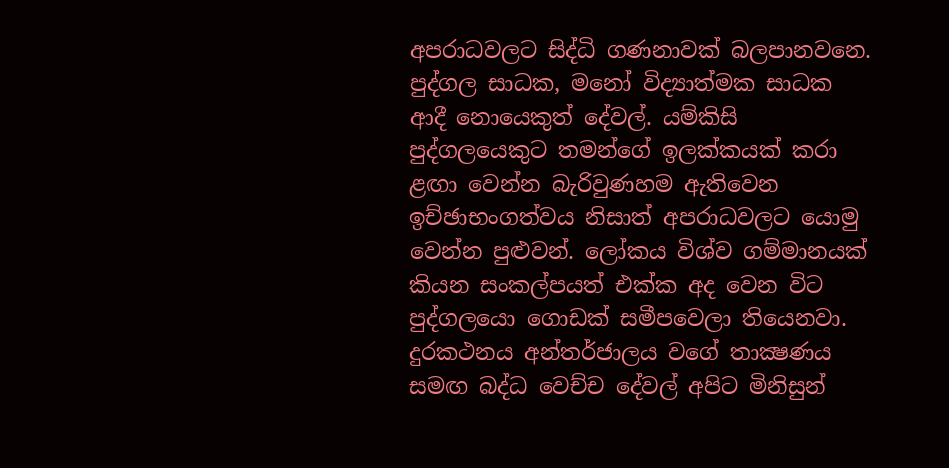අපරාධවලට සිද්ධි ගණනාවක් බලපානවනෙ. පුද්ගල සාධක, මනෝ විද්‍යාත්මක සාධක ආදී නොයෙකුත් දේවල්. යම්කිසි පුද්ගලයෙකුට තමන්ගේ ඉලක්කයක් කරා ළඟා වෙන්න බැරිවුණහම ඇතිවෙන ඉච්ඡාභංගත්වය නිසාත් අපරාධවලට යොමු වෙන්න පුළුවන්. ලෝකය විශ්ව ගම්මානයක් කියන සංකල්පයත් එක්ක අද වෙන විට පුද්ගලයො ගොඩක් සමීපවෙලා තියෙනවා. දුරකථනය අන්තර්ජාලය වගේ තාක්‍ෂණය සමඟ බද්ධ වෙච්ච දේවල් අපිට මිනිසුන්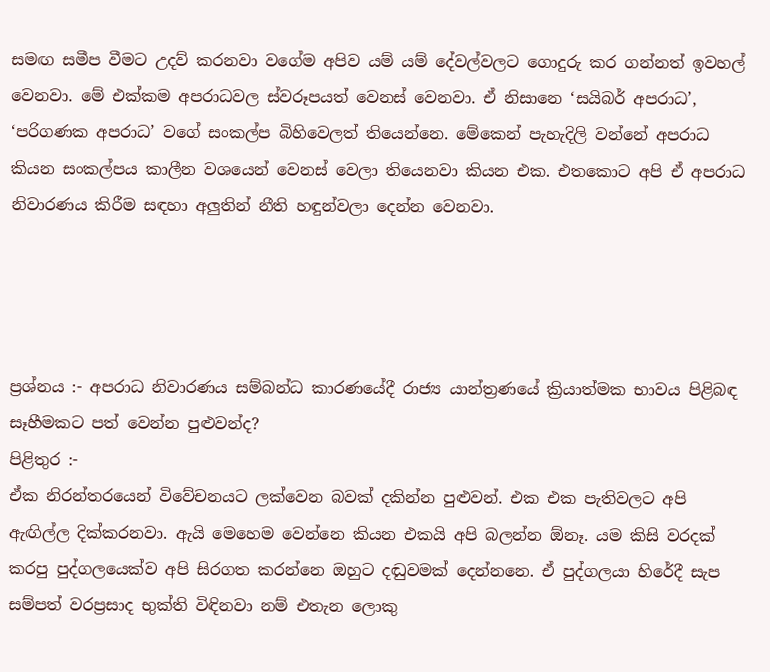සමඟ සමීප වීමට උදව් කරනවා වගේම අපිව යම් යම් දේවල්වලට ගොදුරු කර ගන්නත් ඉවහල් වෙනවා. මේ එක්කම අපරාධවල ස්වරූපයත් වෙනස් වෙනවා. ඒ නිසානෙ ‘සයිබර් අපරාධ’, ‘පරිගණක අපරාධ’ වගේ සංකල්ප බිහිවෙලත් තියෙන්නෙ. මේකෙන් පැහැදිලි වන්නේ අපරාධ කියන සංකල්පය කාලීන වශයෙන් වෙනස් වෙලා තියෙනවා කියන එක. එතකොට අපි ඒ අපරාධ නිවාරණය කිරීම සඳහා අලුතින් නීති හඳුන්වලා දෙන්න වෙනවා.




ප්‍රශ්නය :- අපරාධ නිවාරණය සම්බන්ධ කාරණයේදී රාජ්‍ය යාන්ත්‍රණයේ ක්‍රියාත්මක භාවය පිළිබඳ සෑහීමකට පත් වෙන්න පුළුවන්ද?
පිළිතුර :-
ඒක නිරන්තරයෙන් විවේචනයට ලක්වෙන බවක් දකින්න පුළුවන්. එක එක පැතිවලට අපි ඇඟිල්ල දික්කරනවා. ඇයි මෙහෙම වෙන්නෙ කියන එකයි අපි බලන්න ඕනෑ. යම කිසි වරදක් කරපු පුද්ගලයෙක්ව අපි සිරගත කරන්නෙ ඔහුට දඬුවමක් දෙන්නනෙ. ඒ පුද්ගලයා හිරේදී සැප සම්පත් වරප්‍රසාද භුක්ති විඳිනවා නම් එතැන ලොකු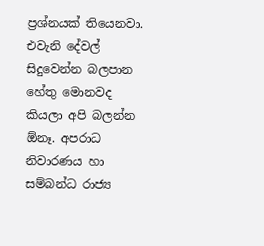ප්‍රශ්නයක් තියෙනවා. එවැනි දේවල් සිදුවෙන්න බලපාන හේතු මොනවද කියලා අපි බලන්න ඕනෑ. අපරාධ නිවාරණය හා සම්බන්ධ රාජ්‍ය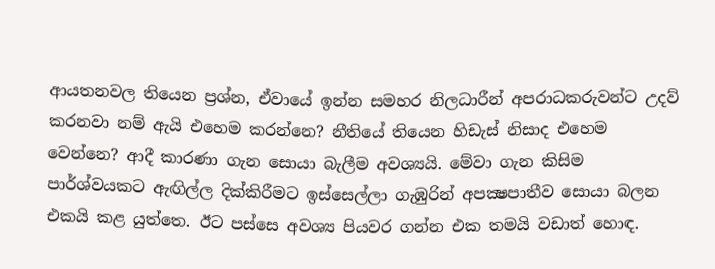ආයතනවල තියෙන ප්‍රශ්න, ඒවායේ ඉන්න සමහර නිලධාරීන් අපරාධකරුවන්ට උදව් කරනවා නම් ඇයි එහෙම කරන්නෙ? නීතියේ තියෙන හිඩැස් නිසාද එහෙම වෙන්නෙ? ආදී කාරණා ගැන සොයා බැලීම අවශ්‍යයි. මේවා ගැන කිසිම පාර්ශ්වයකට ඇඟිල්ල දික්කිරීමට ඉස්සෙල්ලා ගැඹුරින් අපක්‍ෂපාතීව සොයා බලන එකයි කළ යුත්තෙ. ඊට පස්සෙ අවශ්‍ය පියවර ගන්න එක තමයි වඩාත් හොඳ.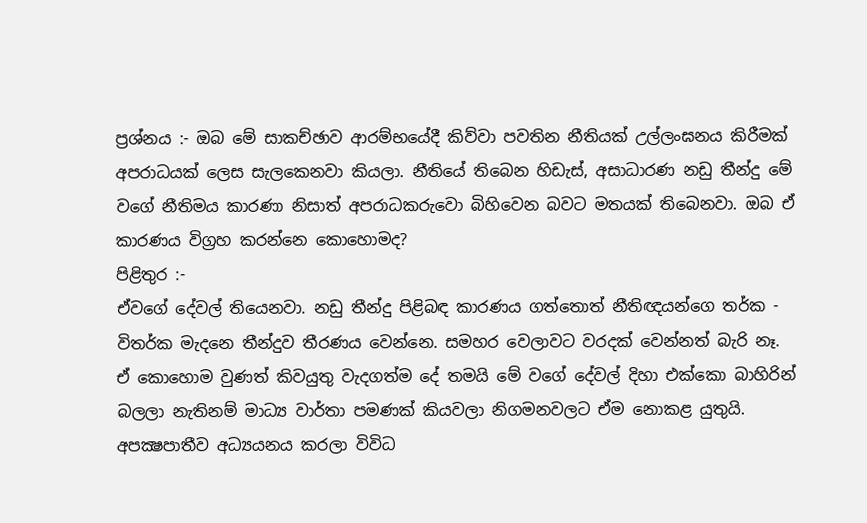ප්‍රශ්නය :- ඔබ මේ සාකච්ඡාව ආරම්භයේදී කිව්වා පවතින නීතියක් උල්ලංඝනය කිරීමක් අපරාධයක් ලෙස සැලකෙනවා කියලා. නීතියේ තිබෙන හිඩැස්, අසාධාරණ නඩු තීන්දු මේ වගේ නීතිමය කාරණා නිසාත් අපරාධකරුවො බිහිවෙන බවට මතයක් තිබෙනවා. ඔබ ඒ කාරණය විග්‍රහ කරන්නෙ කොහොමද?
පිළිතුර :-
ඒවගේ දේවල් තියෙනවා. නඩු තීන්දු පිළිබඳ කාරණය ගත්තොත් නීතිඥයන්ගෙ තර්ක - විතර්ක මැදනෙ තීන්දුව තීරණය වෙන්නෙ. සමහර වෙලාවට වරදක් වෙන්නත් බැරි නෑ. ඒ කොහොම වුණත් කිවයුතු වැදගත්ම දේ තමයි මේ වගේ දේවල් දිහා එක්කො බාහිරින් බලලා නැතිනම් මාධ්‍ය වාර්තා පමණක් කියවලා නිගමනවලට ඒම නොකළ යුතුයි. අපක්‍ෂපාතීව අධ්‍යයනය කරලා විවිධ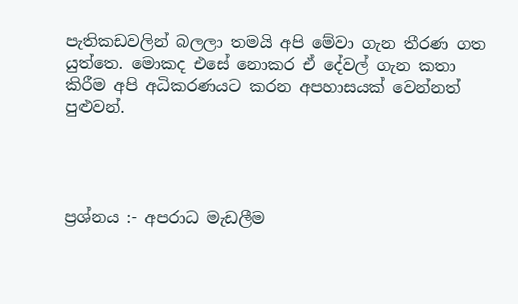පැතිකඩවලින් බලලා තමයි අපි මේවා ගැන තීරණ ගත යුත්තෙ. මොකද එසේ නොකර ඒ දේවල් ගැන කතා කිරීම අපි අධිකරණයට කරන අපහාසයක් වෙන්නත් පුළුවන්.




ප්‍රශ්නය :- අපරාධ මැඩලීම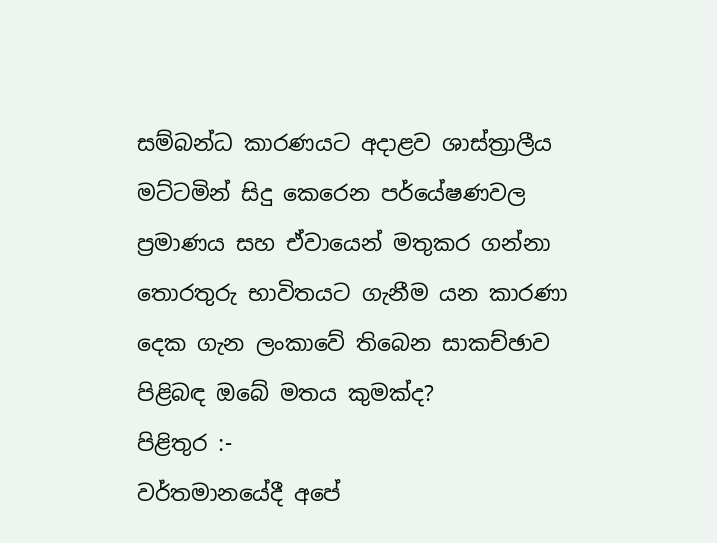සම්බන්ධ කාරණයට අදාළව ශාස්ත්‍රාලීය මට්ටමින් සිදු කෙරෙන පර්යේෂණවල ප්‍රමාණය සහ ඒවායෙන් මතුකර ගන්නා තොරතුරු භාවිතයට ගැනීම යන කාරණා දෙක ගැන ලංකාවේ තිබෙන සාකච්ඡාව පිළිබඳ ඔබේ මතය කුමක්ද?
පිළිතුර :-
වර්තමානයේදී අපේ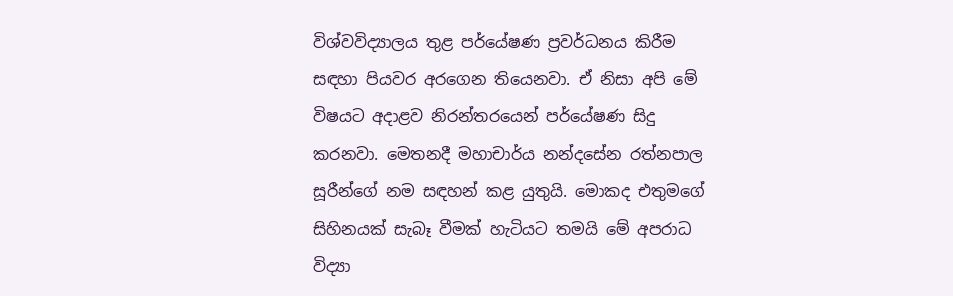විශ්වවිද්‍යාලය තුළ පර්යේෂණ ප්‍රවර්ධනය කිරීම සඳහා පියවර අරගෙන තියෙනවා. ඒ නිසා අපි මේ විෂයට අදාළව නිරන්තරයෙන් පර්යේෂණ සිදු කරනවා. මෙතනදී මහාචාර්ය නන්දසේන රත්නපාල සූරීන්ගේ නම සඳහන් කළ යුතුයි. මොකද එතුමගේ සිහිනයක් සැබෑ වීමක් හැටියට තමයි මේ අපරාධ විද්‍යා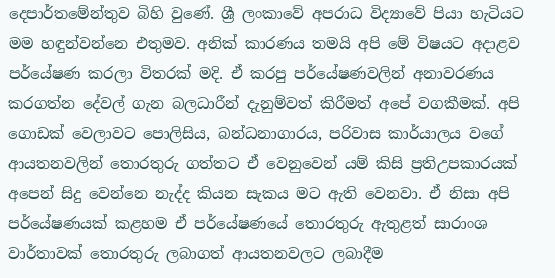දෙපාර්තමේන්තුව බිහි වුණේ. ශ්‍රී ලංකාවේ අපරාධ විද්‍යාවේ පියා හැටියට මම හඳුන්වන්නෙ එතුමව. අනික් කාරණය තමයි අපි මේ විෂයට අදාළව පර්යේෂණ කරලා විතරක් මදි. ඒ කරපු පර්යේෂණවලින් අනාවරණය කරගත්න දේවල් ගැන බලධාරීන් දැනුම්වත් කිරීමත් අපේ වගකීමක්. අපි ගොඩක් වෙලාවට පොලිසිය, බන්ධනාගාරය, පරිවාස කාර්යාලය වගේ ආයතනවලින් තොරතුරු ගත්තට ඒ වෙනුවෙන් යම් කිසි ප්‍රතිඋපකාරයක් අපෙන් සිදු වෙන්නෙ නැද්ද කියන සැකය මට ඇති වෙනවා. ඒ නිසා අපි පර්යේෂණයක් කළහම ඒ පර්යේෂණයේ තොරතුරු ඇතුළත් සාරාංශ වාර්තාවක් තොරතුරු ලබාගත් ආයතනවලට ලබාදීම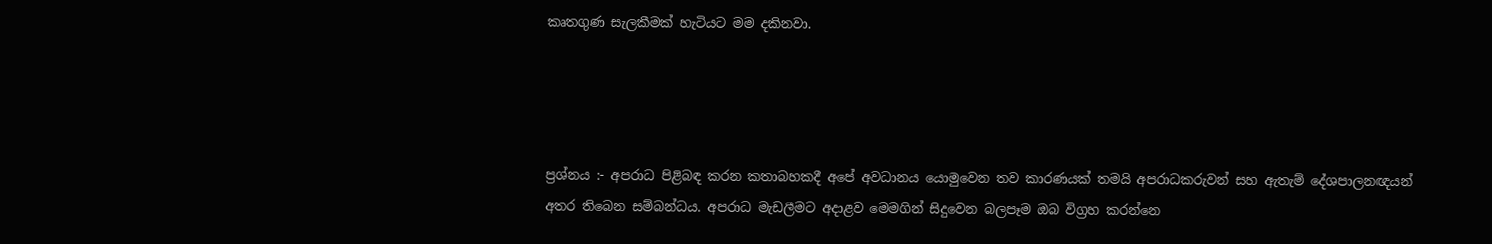කෘතගුණ සැලකීමක් හැටියට මම දකිනවා.




ප්‍රශ්නය :- අපරාධ පිළිබඳ කරන කතාබහකදී අපේ අවධානය යොමුවෙන තව කාරණයක් තමයි අපරාධකරුවන් සහ ඇතැම් දේශපාලනඥයන් අතර තිබෙන සම්බන්ධය. අපරාධ මැඩලීමට අදාළව මෙමගින් සිදුවෙන බලපෑම ඔබ විග්‍රහ කරන්නෙ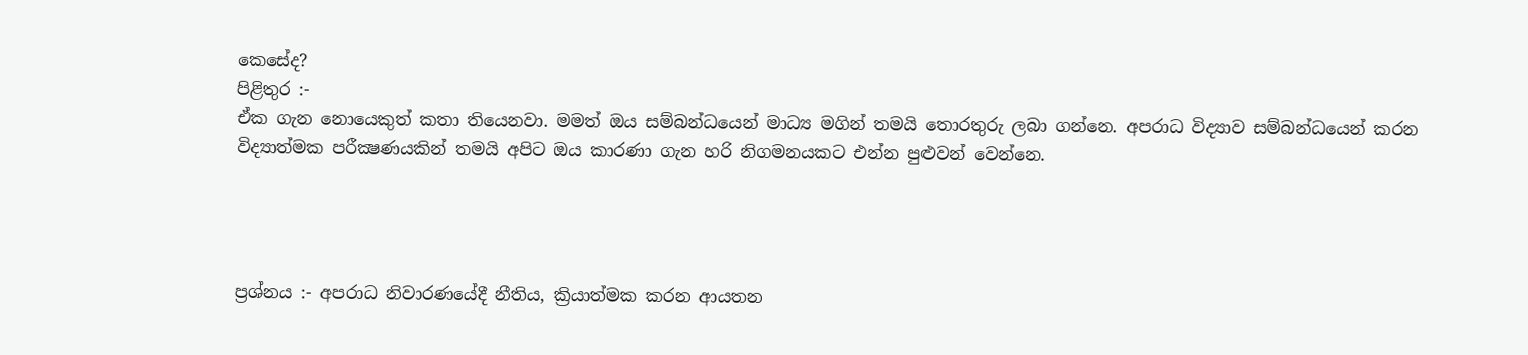කෙසේද?
පිළිතුර :-
ඒක ගැන නොයෙකුත් කතා තියෙනවා. මමත් ඔය සම්බන්ධයෙන් මාධ්‍ය මගින් තමයි තොරතුරු ලබා ගන්නෙ. අපරාධ විද්‍යාව සම්බන්ධයෙන් කරන විද්‍යාත්මක පරීක්‍ෂණයකින් තමයි අපිට ඔය කාරණා ගැන හරි නිගමනයකට එන්න පුළුවන් වෙන්නෙ.




ප්‍රශ්නය :- අපරාධ නිවාරණයේදී නීතිය, ක්‍රියාත්මක කරන ආයතන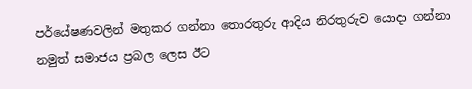පර්යේෂණවලින් මතුකර ගන්නා තොරතුරු ආදිය නිරතුරුව යොදා ගන්නා නමුත් සමාජය ප්‍රබල ලෙස ඊට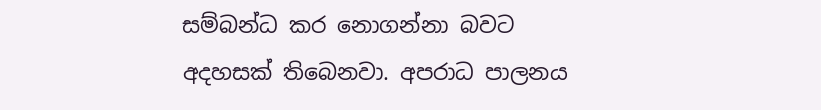සම්බන්ධ කර නොගන්නා බවට අදහසක් තිබෙනවා. අපරාධ පාලනය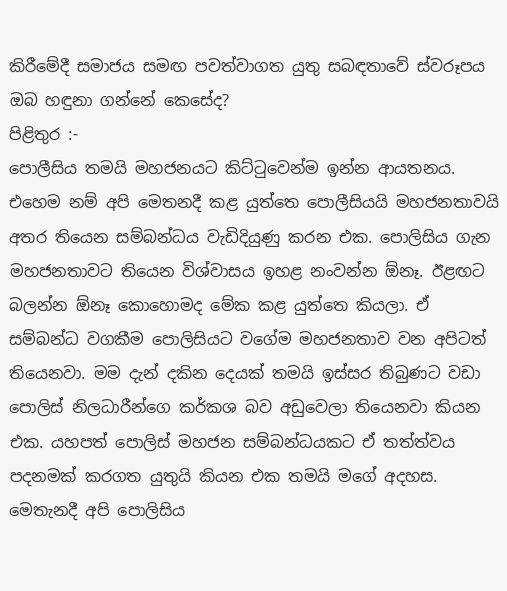කිරීමේදී සමාජය සමඟ පවත්වාගත යුතු සබඳතාවේ ස්වරූපය ඔබ හඳුනා ගන්නේ කෙසේද?
පිළිතුර :-
පොලීසිය තමයි මහජනයට කිට්ටුවෙන්ම ඉන්න ආයතනය. එහෙම නම් අපි මෙතනදී කළ යුත්තෙ පොලීසියයි මහජනතාවයි අතර තියෙන සම්බන්ධය වැඩිදියුණු කරන එක. පොලිසිය ගැන මහජනතාවට තියෙන විශ්වාසය ඉහළ නංවන්න ඕනෑ. ඊළඟට බලන්න ඕනෑ කොහොමද මේක කළ යුත්තෙ කියලා. ඒ සම්බන්ධ වගකීම පොලිසියට වගේම මහජනතාව වන අපිටත් තියෙනවා. මම දැන් දකින දෙයක් තමයි ඉස්සර තිබුණට වඩා පොලිස් නිලධාරීන්ගෙ කර්කශ බව අඩුවෙලා තියෙනවා කියන එක. යහපත් පොලිස් මහජන සම්බන්ධයකට ඒ තත්ත්වය පදනමක් කරගත යුතුයි කියන එක තමයි මගේ අදහස. මෙතැනදී අපි පොලිසිය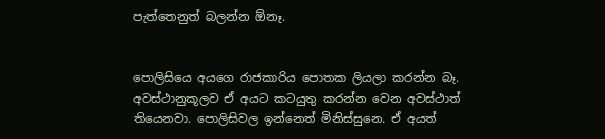පැත්තෙනුත් බලන්න ඕනෑ.


පොලිසියෙ අයගෙ රාජකාරිය පොතක ලියලා කරන්න බෑ. අවස්ථානුකූලව ඒ අයට කටයුතු කරන්න වෙන අවස්ථාත් තියෙනවා. පොලිසිවල ඉන්නෙත් මිනිස්සුනෙ. ඒ අයත්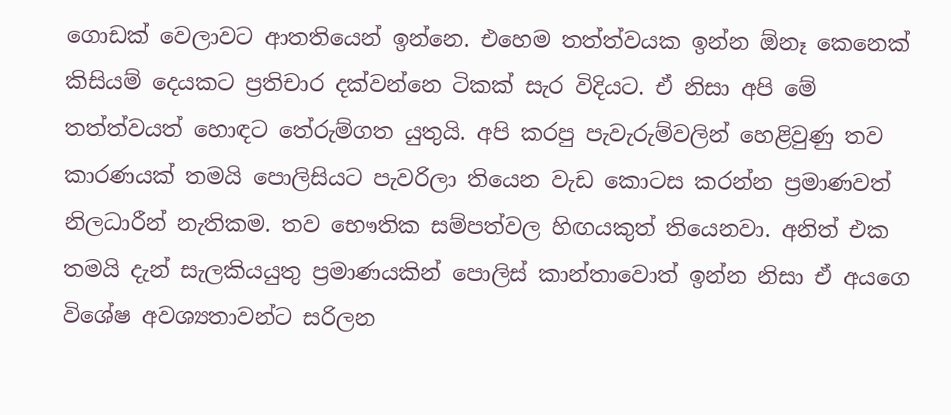ගොඩක් වෙලාවට ආතතියෙන් ඉන්නෙ. එහෙම තත්ත්වයක ඉන්න ඕනෑ කෙනෙක් කිසියම් දෙයකට ප්‍රතිචාර දක්වන්නෙ ටිකක් සැර විදියට. ඒ නිසා අපි මේ තත්ත්වයත් හොඳට තේරුම්ගත යුතුයි. අපි කරපු පැවැරුම්වලින් හෙළිවුණු තව කාරණයක් තමයි පොලිසියට පැවරිලා තියෙන වැඩ කොටස කරන්න ප්‍රමාණවත් නිලධාරීන් නැතිකම. තව භෞතික සම්පත්වල හිඟයකුත් තියෙනවා. අනිත් එක තමයි දැන් සැලකියයුතු ප්‍රමාණයකින් පොලිස් කාන්තාවොත් ඉන්න නිසා ඒ අයගෙ විශේෂ අවශ්‍යතාවන්ට සරිලන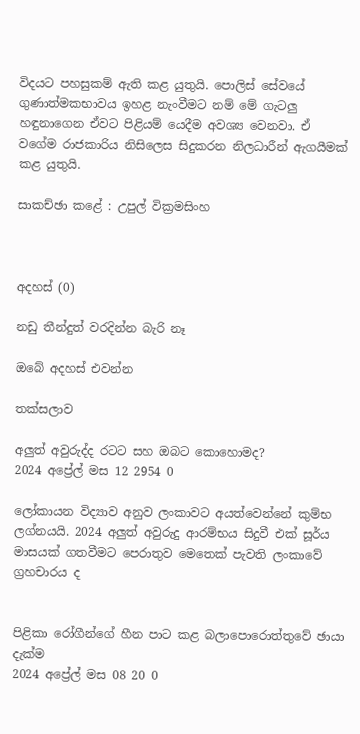විදයට පහසුකම් ඇති කළ යුතුයි. පොලිස් සේවයේ ගුණාත්මකභාවය ඉහළ නැංවීමට නම් මේ ගැටලු හඳුනාගෙන ඒවට පිළියම් යෙදීම අවශ්‍ය වෙනවා. ඒ වගේම රාජකාරිය නිසිලෙස සිදුකරන නිලධාරීන් ඇගයීමක් කළ යුතුයි.

සාකච්ඡා කළේ : උපුල් වික්‍රමසිංහ



අදහස් (0)

නඩු තීන්දුත් වරදින්න බැරි නෑ

ඔබේ අදහස් එවන්න

තක්සලාව

අලුත් අවුරුද්ද රටට සහ ඔබට කොහොමද?
2024 අප්‍රේල් මස 12 2954 0

ලෝකායන විද්‍යාව අනුව ලංකාවට අයත්වෙන්නේ කුම්භ ලග්නයයි. 2024 අලුත් අවුරුදු ආරම්භය සිදුවී එක් සූර්ය මාසයක් ගතවීමට පෙරාතුව මෙතෙක් පැවති ලංකාවේ ග්‍රහචාරය ද


පිළිකා රෝගීන්ගේ හීන පාට කළ බලාපොරොත්තුවේ ඡායා දැක්ම
2024 අප්‍රේල් මස 08 20 0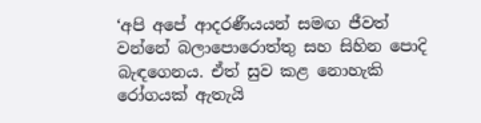‘අපි අපේ ආදරණීයයන් සමඟ ජීවත් වන්නේ බලාපොරොත්තු සහ සිහින පොදි බැඳගෙනය. ඒත් සුව කළ නොහැකි රෝගයක් ඇතැයි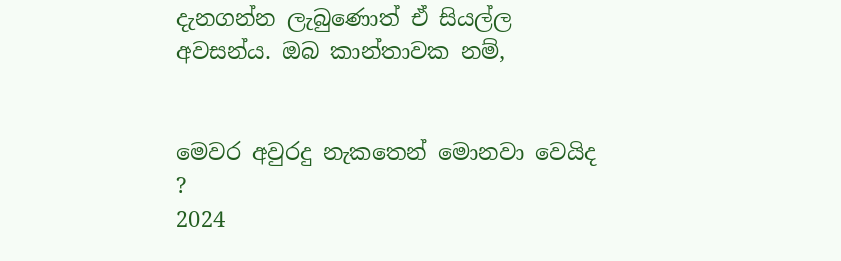දැනගන්න ලැබුණොත් ඒ සියල්ල අවසන්ය. ඔබ කාන්තාවක නම්,


මෙවර අවුරදු නැකතෙන් මොනවා වෙයිද ?
2024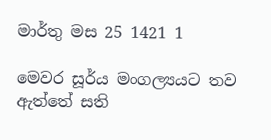මාර්තු මස 25 1421 1

මෙවර සූර්ය මංගල්‍යයට තව ඇත්තේ සති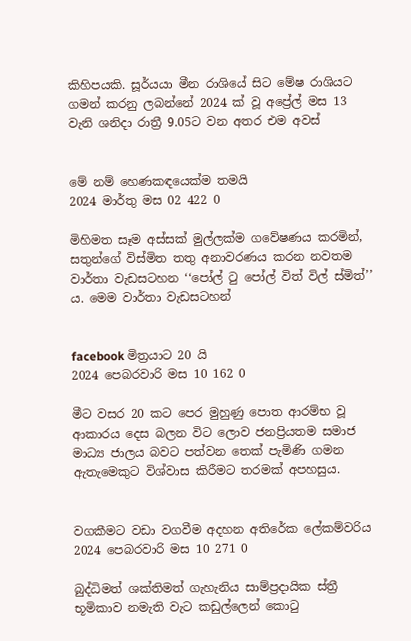කිහිපයකි. සූර්යයා මීන රාශියේ සිට මේෂ රාශියට ගමන් කරනු ලබන්නේ 2024 ක් වූ අප්‍රේල් මස 13 වැනි ශනිදා රාත්‍රී 9.05ට වන අතර එම අවස්


මේ නම් හෙණකඳයෙක්ම තමයි
2024 මාර්තු මස 02 422 0

මිහිමත සෑම අස්සක් මුල්ලක්ම ගවේෂණය කරමින්, සතුන්ගේ විස්මිත තතු අනාවරණය කරන නවතම වාර්තා වැඩසටහන ‘‘පෝල් ටු පෝල් විත් විල් ස්මිත්’’ ය. මෙම වාර්තා වැඩසටහන්


facebook මිත්‍රයාට 20 යි
2024 පෙබරවාරි මස 10 162 0

මීට වසර 20 කට පෙර මුහුණු පොත ආරම්භ වූ ආකාරය දෙස බලන විට ලොව ජනප්‍රියතම සමාජ මාධ්‍ය ජාලය බවට පත්වන තෙක් පැමිණි ගමන ඇතැමෙකුට විශ්වාස කිරීමට තරමක් අපහසුය.


වගකීමට වඩා වගවීම අදහන අතිරේක ලේකම්වරිය
2024 පෙබරවාරි මස 10 271 0

බුද්ධිමත් ශක්තිමත් ගැහැනිය සාම්ප්‍රදායික ස්ත්‍රී භූමිකාව නමැති වැට කඩුල්ලෙන් කොටු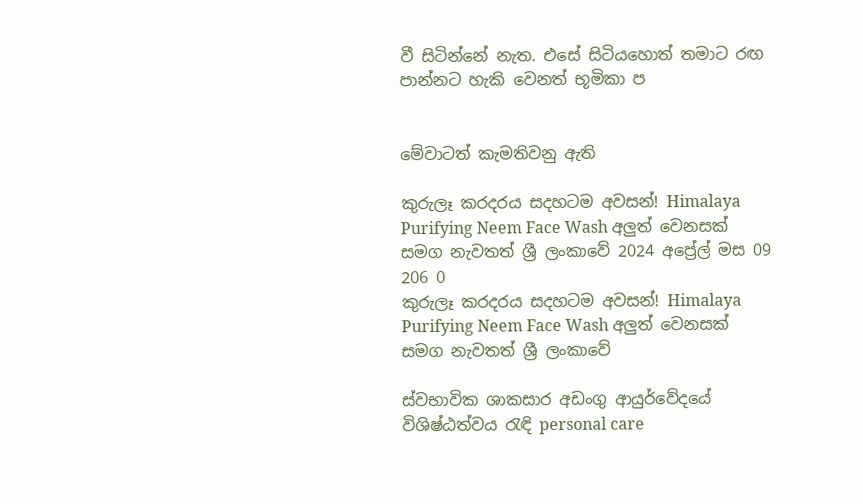වී සිටින්නේ නැත. එසේ සිටියහොත් තමාට රඟ පාන්නට හැකි වෙනත් භූමිකා ප


මේවාටත් කැමතිවනු ඇති

කුරුලෑ කරදරය සදහටම අවසන්! Himalaya Purifying Neem Face Wash අලුත් වෙනසක් සමග නැවතත් ශ්‍රී ලංකාවේ 2024 අප්‍රේල් මස 09 206 0
කුරුලෑ කරදරය සදහටම අවසන්! Himalaya Purifying Neem Face Wash අලුත් වෙනසක් සමග නැවතත් ශ්‍රී ලංකාවේ

ස්වභාවික ශාකසාර අඩංගු ආයුර්වේදයේ විශිෂ්ඨත්වය රැඳි personal care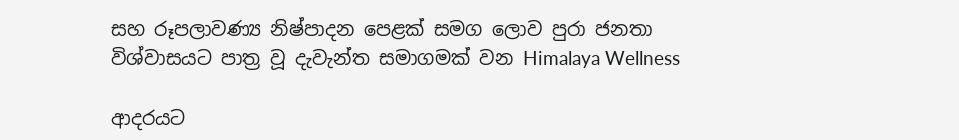සහ රූපලාවණ්‍ය නිෂ්පාදන පෙළක් සමග ලොව පුරා ජනතා විශ්වාසයට පාත්‍ර වූ දැවැන්ත සමාගමක් වන Himalaya Wellness

ආදරයට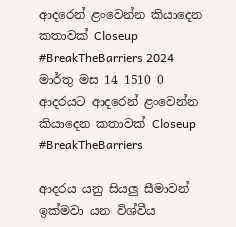ආදරෙන් ළංවෙන්න කියාදෙන කතාවක් Closeup #BreakTheBarriers 2024 මාර්තු මස 14 1510 0
ආදරයට ආදරෙන් ළංවෙන්න කියාදෙන කතාවක් Closeup #BreakTheBarriers

ආදරය යනු සියලු සීමාවන් ඉක්මවා යන විශ්වීය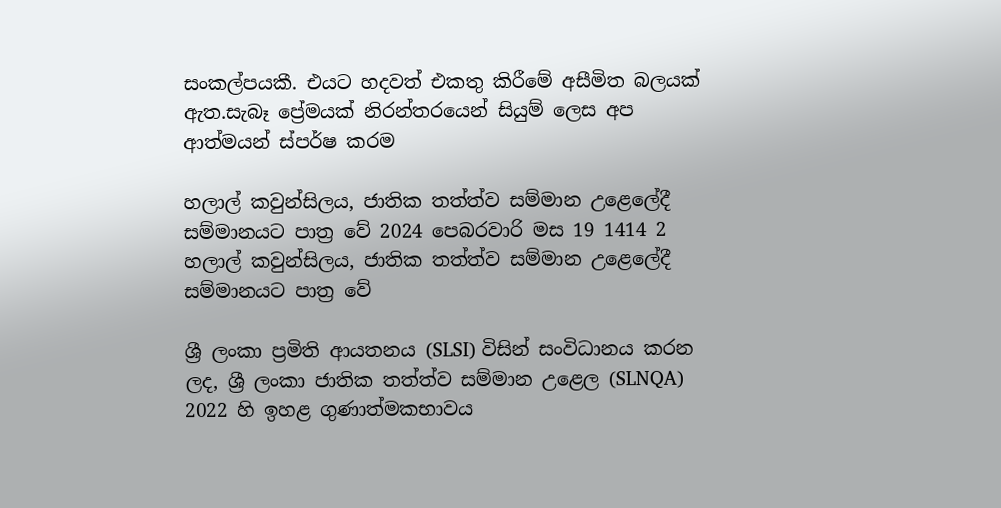සංකල්පයකී. එයට හදවත් එකතු කිරීමේ අසීමිත බලයක් ඇත.සැබෑ ප්‍රේමයක් නිරන්තරයෙන් සියුම් ලෙස අප ආත්මයන් ස්පර්ෂ කරම

හලාල් කවුන්සිලය, ජාතික තත්ත්ව සම්මාන උළෙලේදී සම්මානයට පාත්‍ර වේ 2024 පෙබරවාරි මස 19 1414 2
හලාල් කවුන්සිලය, ජාතික තත්ත්ව සම්මාන උළෙලේදී සම්මානයට පාත්‍ර වේ

ශ්‍රී ලංකා ප්‍රමිති ආයතනය (SLSI) විසින් සංවිධානය කරන ලද, ශ්‍රී ලංකා ජාතික තත්ත්ව සම්මාන උළෙල (SLNQA) 2022 හි ඉහළ ගුණාත්මකභාවය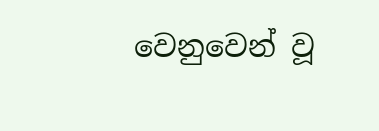වෙනුවෙන් වූ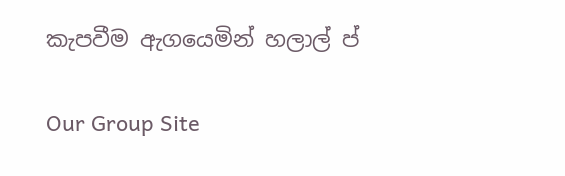කැපවීම ඇගයෙමින් හලාල් ප්

Our Group Site